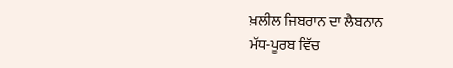ਖ਼ਲੀਲ ਜਿਬਰਾਨ ਦਾ ਲੈਬਨਾਨ
ਮੱਧ-ਪੂਰਬ ਵਿੱਚ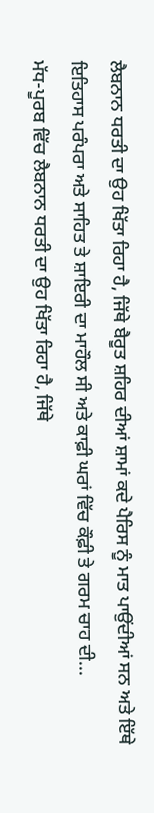ਲੈਬਨਾਨ ਧਰਤੀ ਦਾ ਉਹ ਖਿੱਤਾ ਰਿਹਾ ਹੈ, ਜਿੱਥੇ ਬੈਰੂਤ ਸ਼ਹਿਰ ਦੀਆਂ ਸ਼ਾਮਾਂ ਕਦੇ ਪੈਰਿਸ ਨੂੰ ਮਾਤ ਪਾਉਂਦੀਆਂ ਸਨ ਅਤੇ ਇੱਥੇ ਇਤਿਹਾਸ ਪਰੰਪਰਾ ਅਤੇ ਸਾਹਿਤ ਤੇ ਸ਼ਾਇਰੀ ਦਾ ਮਾਹੌਲ ਸੀ ਅਤੇ ਕਾਫ਼ੀ ਘਰਾਂ ਵਿੱਚ ਕੌਫ਼ੀ ਤੇ ਗਰਮ ਚਾਹ ਦੀ...
ਮੱਧ-ਪੂਰਬ ਵਿੱਚ ਲੈਬਨਾਨ ਧਰਤੀ ਦਾ ਉਹ ਖਿੱਤਾ ਰਿਹਾ ਹੈ, ਜਿੱਥੇ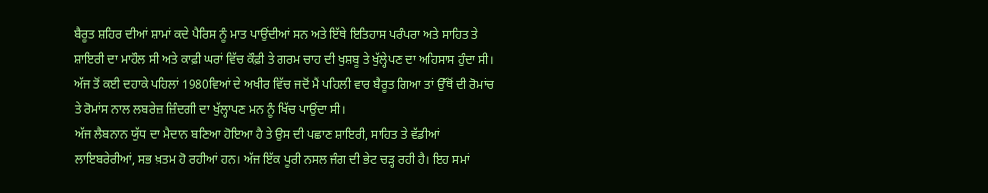ਬੈਰੂਤ ਸ਼ਹਿਰ ਦੀਆਂ ਸ਼ਾਮਾਂ ਕਦੇ ਪੈਰਿਸ ਨੂੰ ਮਾਤ ਪਾਉਂਦੀਆਂ ਸਨ ਅਤੇ ਇੱਥੇ ਇਤਿਹਾਸ ਪਰੰਪਰਾ ਅਤੇ ਸਾਹਿਤ ਤੇ ਸ਼ਾਇਰੀ ਦਾ ਮਾਹੌਲ ਸੀ ਅਤੇ ਕਾਫ਼ੀ ਘਰਾਂ ਵਿੱਚ ਕੌਫ਼ੀ ਤੇ ਗਰਮ ਚਾਹ ਦੀ ਖੁਸ਼ਬੂ ਤੇ ਖੁੱਲ੍ਹੇਪਣ ਦਾ ਅਹਿਸਾਸ ਹੁੰਦਾ ਸੀ। ਅੱਜ ਤੋਂ ਕਈ ਦਹਾਕੇ ਪਹਿਲਾਂ 1980ਵਿਆਂ ਦੇ ਅਖੀਰ ਵਿੱਚ ਜਦੋਂ ਮੈਂ ਪਹਿਲੀ ਵਾਰ ਬੈਰੂਤ ਗਿਆ ਤਾਂ ਉੱਥੋਂ ਦੀ ਰੋਮਾਂਚ ਤੇ ਰੋਮਾਂਸ ਨਾਲ ਲਬਰੇਜ਼ ਜ਼ਿੰਦਗੀ ਦਾ ਖੁੱਲ੍ਹਾਪਣ ਮਨ ਨੂੰ ਖਿੱਚ ਪਾਉਂਦਾ ਸੀ।
ਅੱਜ ਲੈਬਨਾਨ ਯੁੱਧ ਦਾ ਮੈਦਾਨ ਬਣਿਆ ਹੋਇਆ ਹੈ ਤੇ ਉਸ ਦੀ ਪਛਾਣ ਸ਼ਾਇਰੀ, ਸਾਹਿਤ ਤੇ ਵੱਡੀਆਂ ਲਾਇਬਰੇਰੀਆਂ, ਸਭ ਖ਼ਤਮ ਹੋ ਰਹੀਆਂ ਹਨ। ਅੱਜ ਇੱਕ ਪੂਰੀ ਨਸਲ ਜੰਗ ਦੀ ਭੇਟ ਚੜ੍ਹ ਰਹੀ ਹੈ। ਇਹ ਸਮਾਂ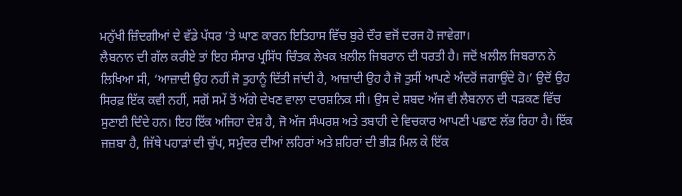ਮਨੁੱਖੀ ਜ਼ਿੰਦਗੀਆਂ ਦੇ ਵੱਡੇ ਪੱਧਰ ’ਤੇ ਘਾਣ ਕਾਰਨ ਇਤਿਹਾਸ ਵਿੱਚ ਬੁਰੇ ਦੌਰ ਵਜੋਂ ਦਰਜ ਹੋ ਜਾਵੇਗਾ।
ਲੈਬਨਾਨ ਦੀ ਗੱਲ ਕਰੀਏ ਤਾਂ ਇਹ ਸੰਸਾਰ ਪ੍ਰਸਿੱਧ ਚਿੰਤਕ ਲੇਖਕ ਖ਼ਲੀਲ ਜਿਬਰਾਨ ਦੀ ਧਰਤੀ ਹੈ। ਜਦੋਂ ਖ਼ਲੀਲ ਜਿਬਰਾਨ ਨੇ ਲਿਖਿਆ ਸੀ, ‘ਆਜ਼ਾਦੀ ਉਹ ਨਹੀਂ ਜੋ ਤੁਹਾਨੂੰ ਦਿੱਤੀ ਜਾਂਦੀ ਹੈ, ਆਜ਼ਾਦੀ ਉਹ ਹੈ ਜੋ ਤੁਸੀਂ ਆਪਣੇ ਅੰਦਰੋਂ ਜਗਾਉਂਦੇ ਹੋ।’ ਉਦੋਂ ਉਹ ਸਿਰਫ਼ ਇੱਕ ਕਵੀ ਨਹੀਂ, ਸਗੋਂ ਸਮੇਂ ਤੋਂ ਅੱਗੇ ਦੇਖਣ ਵਾਲਾ ਦਾਰਸ਼ਨਿਕ ਸੀ। ਉਸ ਦੇ ਸ਼ਬਦ ਅੱਜ ਵੀ ਲੈਬਨਾਨ ਦੀ ਧੜਕਣ ਵਿੱਚ ਸੁਣਾਈ ਦਿੰਦੇ ਹਨ। ਇਹ ਇੱਕ ਅਜਿਹਾ ਦੇਸ਼ ਹੈ, ਜੋ ਅੱਜ ਸੰਘਰਸ਼ ਅਤੇ ਤਬਾਹੀ ਦੇ ਵਿਚਕਾਰ ਆਪਣੀ ਪਛਾਣ ਲੱਭ ਰਿਹਾ ਹੈ। ਇੱਕ ਜਜ਼ਬਾ ਹੈ, ਜਿੱਥੇ ਪਹਾੜਾਂ ਦੀ ਚੁੱਪ, ਸਮੁੰਦਰ ਦੀਆਂ ਲਹਿਰਾਂ ਅਤੇ ਸ਼ਹਿਰਾਂ ਦੀ ਭੀੜ ਮਿਲ ਕੇ ਇੱਕ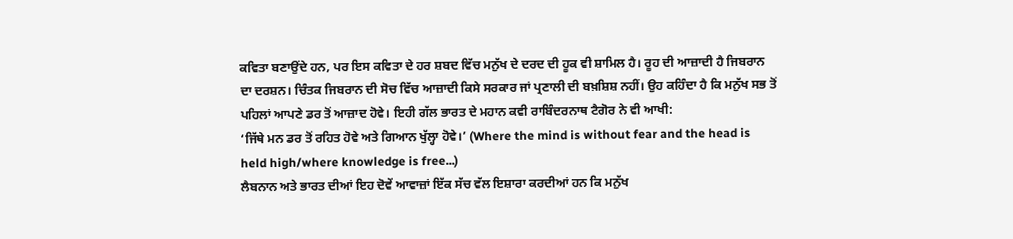ਕਵਿਤਾ ਬਣਾਉਂਦੇ ਹਨ, ਪਰ ਇਸ ਕਵਿਤਾ ਦੇ ਹਰ ਸ਼ਬਦ ਵਿੱਚ ਮਨੁੱਖ ਦੇ ਦਰਦ ਦੀ ਹੂਕ ਵੀ ਸ਼ਾਮਿਲ ਹੈ। ਰੂਹ ਦੀ ਆਜ਼ਾਦੀ ਹੈ ਜਿਬਰਾਨ ਦਾ ਦਰਸ਼ਨ। ਚਿੰਤਕ ਜਿਬਰਾਨ ਦੀ ਸੋਚ ਵਿੱਚ ਆਜ਼ਾਦੀ ਕਿਸੇ ਸਰਕਾਰ ਜਾਂ ਪ੍ਰਣਾਲੀ ਦੀ ਬਖ਼ਸ਼ਿਸ਼ ਨਹੀਂ। ਉਹ ਕਹਿੰਦਾ ਹੈ ਕਿ ਮਨੁੱਖ ਸਭ ਤੋਂ ਪਹਿਲਾਂ ਆਪਣੇ ਡਰ ਤੋਂ ਆਜ਼ਾਦ ਹੋਵੇ। ਇਹੀ ਗੱਲ ਭਾਰਤ ਦੇ ਮਹਾਨ ਕਵੀ ਰਾਬਿੰਦਰਨਾਥ ਟੈਗੋਰ ਨੇ ਵੀ ਆਖੀ:
‘ਜਿੱਥੇ ਮਨ ਡਰ ਤੋਂ ਰਹਿਤ ਹੋਵੇ ਅਤੇ ਗਿਆਨ ਖੁੱਲ੍ਹਾ ਹੋਵੇ।’ (Where the mind is without fear and the head is held high/where knowledge is free...)
ਲੈਬਨਾਨ ਅਤੇ ਭਾਰਤ ਦੀਆਂ ਇਹ ਦੋਵੇਂ ਆਵਾਜ਼ਾਂ ਇੱਕ ਸੱਚ ਵੱਲ ਇਸ਼ਾਰਾ ਕਰਦੀਆਂ ਹਨ ਕਿ ਮਨੁੱਖ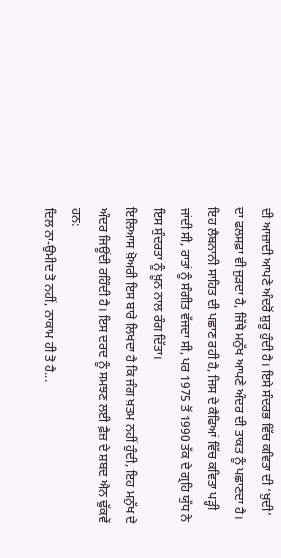ਦੀ ਆਜ਼ਾਦੀ ਆਪਣੇ ਅੰਦਰੋਂ ਸ਼ੁਰੂ ਹੁੰਦੀ ਹੈ। ਇਸੇ ਸੰਦਰਭ ਵਿੱਚ ਕਵਿਤਾ ਦੀ ‘ਖ਼ੁਦੀ’ ਦਾ ਫਲਸਫ਼ਾ ਵੀ ਜੁੜਦਾ ਹੈ, ਜਿੱਥੇ ਮਨੁੱਖ ਆਪਣੇ ਅੰਦਰ ਦੀ ਤਾਕਤ ਨੂੰ ਪਛਾਣਦਾ ਹੈ। ਇਹ ਲੈਬਨਾਨੀ ਸਾਹਿਤ ਦੀ ਪਛਾਣ ਰਹੀ ਹੈ, ਜਿਸ ਦੇ ਕੈਫਿਆਂ ਵਿੱਚ ਕਵਿਤਾ ਪੜ੍ਹੀ ਜਾਂਦੀ ਸੀ, ਰਾਤਾਂ ਨੂੰ ਸੰਗੀਤ ਵੱਜਦਾ ਸੀ, ਪਰ 1975 ਤੋਂ 1990 ਤੱਕ ਦੇ ਗ੍ਰਹਿ ਯੁੱਧ ਨੇ ਇਸ ਸੁੰਦਰਤਾ ਨੂੰ ਖ਼ੂਨ ਨਾਲ ਰੰਗ ਦਿੱਤਾ।
ਇਲਿਆਸ ਖ਼ੋਅਰੀ ਇਸ ਬਾਰੇ ਲਿਖਦਾ ਹੈ ਕਿ ਜੰਗ ਖ਼ਤਮ ਨਹੀਂ ਹੁੰਦੀ, ਇਹ ਮਨੁੱਖ ਦੇ ਅੰਦਰ ਜਿਊਂਦੀ ਰਹਿੰਦੀ ਹੈ। ਇਸ ਦਰਦ ਨੂੰ ਸਮਝਣ ਲਈ ਫ਼ੈਜ਼ ਦੇ ਸ਼ਬਦ ਐਨ ਢੁੱਕਵੇਂ ਹਨ:
ਦਿਲ ਨਾ-ਉਮੀਦ ਤੋ ਨਹੀਂ, ਨਾਕਾਮ ਹੀ ਤੋ ਹੈ...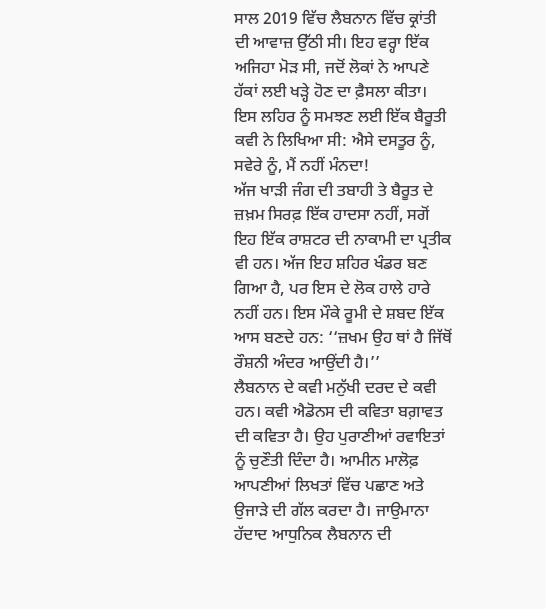ਸਾਲ 2019 ਵਿੱਚ ਲੈਬਨਾਨ ਵਿੱਚ ਕ੍ਰਾਂਤੀ ਦੀ ਆਵਾਜ਼ ਉੱਠੀ ਸੀ। ਇਹ ਵਰ੍ਹਾ ਇੱਕ ਅਜਿਹਾ ਮੋੜ ਸੀ, ਜਦੋਂ ਲੋਕਾਂ ਨੇ ਆਪਣੇ ਹੱਕਾਂ ਲਈ ਖੜ੍ਹੇ ਹੋਣ ਦਾ ਫ਼ੈਸਲਾ ਕੀਤਾ। ਇਸ ਲਹਿਰ ਨੂੰ ਸਮਝਣ ਲਈ ਇੱਕ ਬੈਰੂਤੀ ਕਵੀ ਨੇ ਲਿਖਿਆ ਸੀ: ਐਸੇ ਦਸਤੂਰ ਨੂੰ, ਸਵੇਰੇ ਨੂੰ, ਮੈਂ ਨਹੀਂ ਮੰਨਦਾ!
ਅੱਜ ਖਾੜੀ ਜੰਗ ਦੀ ਤਬਾਹੀ ਤੇ ਬੈਰੂਤ ਦੇ ਜ਼ਖ਼ਮ ਸਿਰਫ਼ ਇੱਕ ਹਾਦਸਾ ਨਹੀਂ, ਸਗੋਂ ਇਹ ਇੱਕ ਰਾਸ਼ਟਰ ਦੀ ਨਾਕਾਮੀ ਦਾ ਪ੍ਰਤੀਕ ਵੀ ਹਨ। ਅੱਜ ਇਹ ਸ਼ਹਿਰ ਖੰਡਰ ਬਣ ਗਿਆ ਹੈ, ਪਰ ਇਸ ਦੇ ਲੋਕ ਹਾਲੇ ਹਾਰੇ ਨਹੀਂ ਹਨ। ਇਸ ਮੌਕੇ ਰੂਮੀ ਦੇ ਸ਼ਬਦ ਇੱਕ ਆਸ ਬਣਦੇ ਹਨ: ‘‘ਜ਼ਖਮ ਉਹ ਥਾਂ ਹੈ ਜਿੱਥੋਂ ਰੌਸ਼ਨੀ ਅੰਦਰ ਆਉਂਦੀ ਹੈ।’’
ਲੈਬਨਾਨ ਦੇ ਕਵੀ ਮਨੁੱਖੀ ਦਰਦ ਦੇ ਕਵੀ ਹਨ। ਕਵੀ ਐਡੋਨਸ ਦੀ ਕਵਿਤਾ ਬਗ਼ਾਵਤ ਦੀ ਕਵਿਤਾ ਹੈ। ਉਹ ਪੁਰਾਣੀਆਂ ਰਵਾਇਤਾਂ ਨੂੰ ਚੁਣੌਤੀ ਦਿੰਦਾ ਹੈ। ਆਮੀਨ ਮਾਲੋਫ਼ ਆਪਣੀਆਂ ਲਿਖਤਾਂ ਵਿੱਚ ਪਛਾਣ ਅਤੇ ਉਜਾੜੇ ਦੀ ਗੱਲ ਕਰਦਾ ਹੈ। ਜਾਉਮਾਨਾ ਹੱਦਾਦ ਆਧੁਨਿਕ ਲੈਬਨਾਨ ਦੀ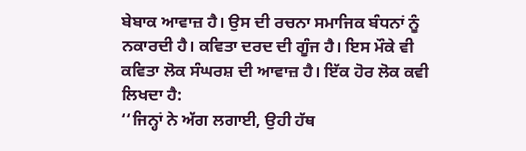ਬੇਬਾਕ ਆਵਾਜ਼ ਹੈ। ਉਸ ਦੀ ਰਚਨਾ ਸਮਾਜਿਕ ਬੰਧਨਾਂ ਨੂੰ ਨਕਾਰਦੀ ਹੈ। ਕਵਿਤਾ ਦਰਦ ਦੀ ਗੂੰਜ ਹੈ। ਇਸ ਮੌਕੇ ਵੀ ਕਵਿਤਾ ਲੋਕ ਸੰਘਰਸ਼ ਦੀ ਆਵਾਜ਼ ਹੈ। ਇੱਕ ਹੋਰ ਲੋਕ ਕਵੀ ਲਿਖਦਾ ਹੈ:
‘‘ਜਿਨ੍ਹਾਂ ਨੇ ਅੱਗ ਲਗਾਈ, ਉਹੀ ਹੱਥ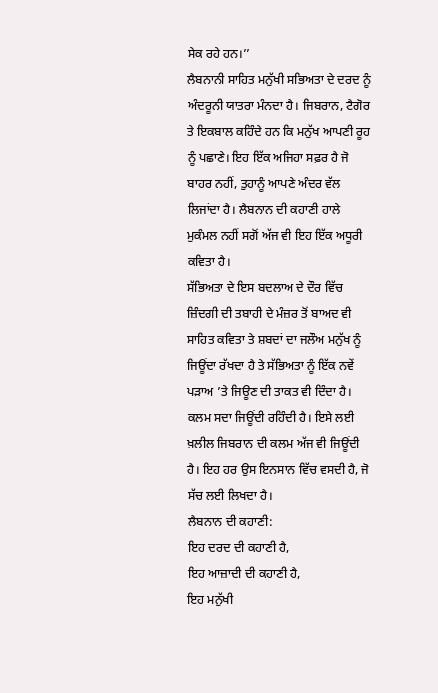ਸੇਕ ਰਹੇ ਹਨ।’’
ਲੈਬਨਾਨੀ ਸਾਹਿਤ ਮਨੁੱਖੀ ਸਭਿਅਤਾ ਦੇ ਦਰਦ ਨੂੰ ਅੰਦਰੂਨੀ ਯਾਤਰਾ ਮੰਨਦਾ ਹੈ। ਜਿਬਰਾਨ, ਟੈਗੋਰ ਤੇ ਇਕਬਾਲ ਕਹਿੰਦੇ ਹਨ ਕਿ ਮਨੁੱਖ ਆਪਣੀ ਰੂਹ ਨੂੰ ਪਛਾਣੇ। ਇਹ ਇੱਕ ਅਜਿਹਾ ਸਫ਼ਰ ਹੈ ਜੋ ਬਾਹਰ ਨਹੀਂ, ਤੁਹਾਨੂੰ ਆਪਣੇ ਅੰਦਰ ਵੱਲ ਲਿਜਾਂਦਾ ਹੈ। ਲੈਬਨਾਨ ਦੀ ਕਹਾਣੀ ਹਾਲੇ ਮੁਕੰਮਲ ਨਹੀਂ ਸਗੋਂ ਅੱਜ ਵੀ ਇਹ ਇੱਕ ਅਧੂਰੀ ਕਵਿਤਾ ਹੈ।
ਸੱਭਿਅਤਾ ਦੇ ਇਸ ਬਦਲਾਅ ਦੇ ਦੌਰ ਵਿੱਚ ਜ਼ਿੰਦਗੀ ਦੀ ਤਬਾਹੀ ਦੇ ਮੰਜ਼ਰ ਤੋਂ ਬਾਅਦ ਵੀ ਸਾਹਿਤ ਕਵਿਤਾ ਤੇ ਸ਼ਬਦਾਂ ਦਾ ਜਲੌਅ ਮਨੁੱਖ ਨੂੰ ਜਿਊਂਦਾ ਰੱਖਦਾ ਹੈ ਤੇ ਸੱਭਿਅਤਾ ਨੂੰ ਇੱਕ ਨਵੇਂ ਪੜਾਅ ’ਤੇ ਜਿਊਣ ਦੀ ਤਾਕਤ ਵੀ ਦਿੰਦਾ ਹੈ। ਕਲਮ ਸਦਾ ਜਿਊਂਦੀ ਰਹਿੰਦੀ ਹੈ। ਇਸੇ ਲਈ ਖ਼ਲੀਲ ਜਿਬਰਾਨ ਦੀ ਕਲਮ ਅੱਜ ਵੀ ਜਿਊਂਦੀ ਹੈ। ਇਹ ਹਰ ਉਸ ਇਨਸਾਨ ਵਿੱਚ ਵਸਦੀ ਹੈ, ਜੋ ਸੱਚ ਲਈ ਲਿਖਦਾ ਹੈ।
ਲੈਬਨਾਨ ਦੀ ਕਹਾਣੀ:
ਇਹ ਦਰਦ ਦੀ ਕਹਾਣੀ ਹੈ,
ਇਹ ਆਜ਼ਾਦੀ ਦੀ ਕਹਾਣੀ ਹੈ,
ਇਹ ਮਨੁੱਖੀ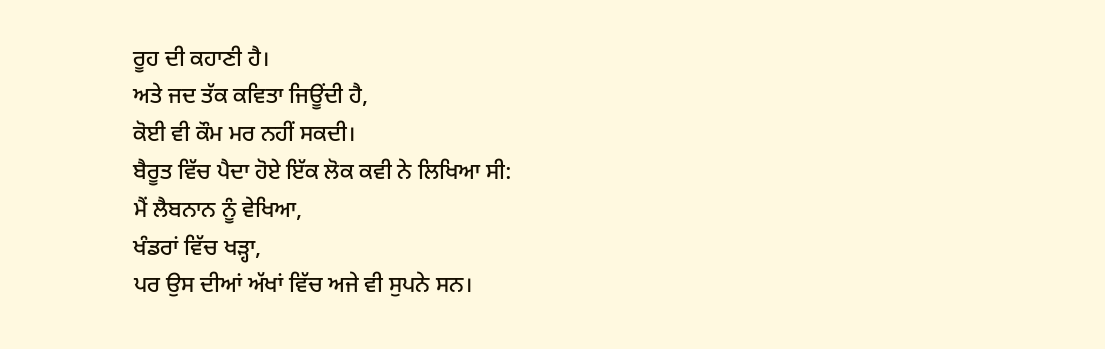ਰੂਹ ਦੀ ਕਹਾਣੀ ਹੈ।
ਅਤੇ ਜਦ ਤੱਕ ਕਵਿਤਾ ਜਿਊਂਦੀ ਹੈ,
ਕੋਈ ਵੀ ਕੌਮ ਮਰ ਨਹੀਂ ਸਕਦੀ।
ਬੈਰੂਤ ਵਿੱਚ ਪੈਦਾ ਹੋਏ ਇੱਕ ਲੋਕ ਕਵੀ ਨੇ ਲਿਖਿਆ ਸੀ:
ਮੈਂ ਲੈਬਨਾਨ ਨੂੰ ਵੇਖਿਆ,
ਖੰਡਰਾਂ ਵਿੱਚ ਖੜ੍ਹਾ,
ਪਰ ਉਸ ਦੀਆਂ ਅੱਖਾਂ ਵਿੱਚ ਅਜੇ ਵੀ ਸੁਪਨੇ ਸਨ।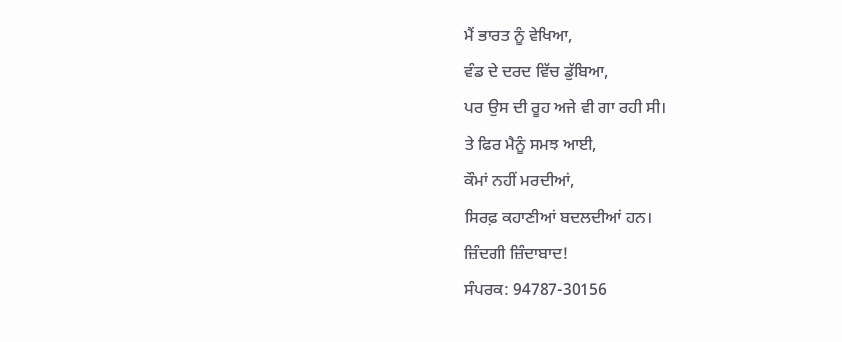ਮੈਂ ਭਾਰਤ ਨੂੰ ਵੇਖਿਆ,
ਵੰਡ ਦੇ ਦਰਦ ਵਿੱਚ ਡੁੱਬਿਆ,
ਪਰ ਉਸ ਦੀ ਰੂਹ ਅਜੇ ਵੀ ਗਾ ਰਹੀ ਸੀ।
ਤੇ ਫਿਰ ਮੈਨੂੰ ਸਮਝ ਆਈ,
ਕੌਮਾਂ ਨਹੀਂ ਮਰਦੀਆਂ,
ਸਿਰਫ਼ ਕਹਾਣੀਆਂ ਬਦਲਦੀਆਂ ਹਨ।
ਜ਼ਿੰਦਗੀ ਜ਼ਿੰਦਾਬਾਦ!
ਸੰਪਰਕ: 94787-30156